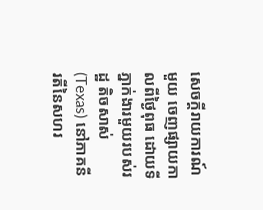សេចក្តីរាយការណ៍មួយ ចេញផ្សាយកាលពីថ្ងៃពុធ ដោយទីភ្នាក់ងារមួយរបស់រដ្ឋ តិចសាស់ (Texas) នៅភាគនីរតីនៃសហរ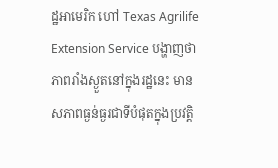ដ្ឋអាមេរិក ហៅ Texas Agrilife Extension Service បង្ហាញថា ភាពរាំងស្ងួតនៅក្នុងរដ្ឋនេះ មានសភាពធ្ងន់ធ្ងរជាទីបំផុតក្នុងប្រវត្តិ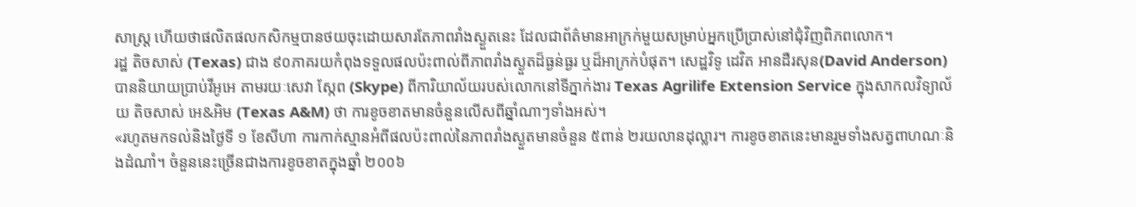សាស្រ្ត ហើយថាផលិតផលកសិកម្មបានថយចុះដោយសារតែភាពរាំងស្ងួតនេះ ដែលជាព័ត៌មានអាក្រក់មួយសម្រាប់អ្នកប្រើប្រាស់នៅជុំវិញពិភពលោក។
រដ្ឋ តិចសាស់ (Texas) ជាង ៩០ភាគរយកំពុងទទួលផលប៉ះពាល់ពីភាពរាំងស្ងួតដ៏ធ្ងន់ធ្ងរ ឬដ៏អាក្រក់បំផុត។ សេដ្ឋវិទូ ដេវិត អានដឺរសុន(David Anderson) បាននិយាយប្រាប់វីអូអេ តាមរយៈសេវា ស្កែព (Skype) ពីការិយាល័យរបស់លោកនៅទីភ្នាក់ងារ Texas Agrilife Extension Service ក្នុងសាកលវិទ្យាល័យ តិចសាស់ អេ&អិម (Texas A&M) ថា ការខូចខាតមានចំនួនលើសពីឆ្នាំណាៗទាំងអស់។
«រហូតមកទល់និងថ្ងៃទី ១ ខែសីហា ការកាក់ស្មានអំពីផលប៉ះពាល់នៃភាពរាំងស្ងួតមានចំនួន ៥ពាន់ ២រយលានដុល្លារ។ ការខូចខាតនេះមានរួមទាំងសត្វពាហណៈនិងដំណាំ។ ចំនួននេះច្រើនជាងការខូចខាតក្នុងឆ្នាំ ២០០៦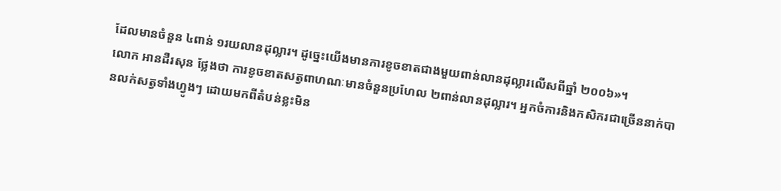ដែលមានចំនួន ៤ពាន់ ១រយលានដុល្លារ។ ដូច្នេះយើងមានការខូចខាតជាងមួយពាន់លានដុល្លារលើសពីឆ្នាំ ២០០៦»។
លោក អានដឺរសុន ថ្លែងថា ការខូចខាតសត្វពាហណៈមានចំនួនប្រហែល ២ពាន់លានដុល្លារ។ អ្នកចំការនិងកសិករជាច្រើននាក់បានលក់សត្វទាំងហ្វូងៗ ដោយមកពីតំបន់ខ្លះមិន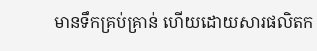មានទឹកគ្រប់គ្រាន់ ហើយដោយសារផលិតក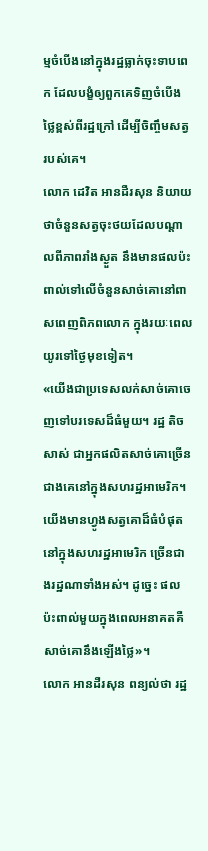ម្មចំបើងនៅក្នុងរដ្ឋធ្លាក់ចុះទាបពេក ដែលបង្ខំឲ្យពួកគេទិញចំបើងថ្លៃខ្ពស់ពីរដ្ឋក្រៅ ដើម្បីចិញ្ចឹមសត្វរបស់គេ។
លោក ដេវិត អានដឺរសុន និយាយថាចំនួនសត្វចុះថយដែលបណ្តាលពីភាពរាំងស្ងួត នឹងមានផលប៉ះពាល់ទៅលើចំនួនសាច់គោនៅពាសពេញពិភពលោក ក្នុងរយៈពេលយូរទៅថ្ងៃមុខទៀត។
«យើងជាប្រទេសលក់សាច់គោចេញទៅបរទេសដ៏ធំមួយ។ រដ្ឋ តិចសាស់ ជាអ្នកផលិតសាច់គោច្រើនជាងគេនៅក្នុងសហរដ្ឋអាមេរិក។ យើងមានហ្វូងសត្វគោដ៏ធំបំផុតនៅក្នុងសហរដ្ឋអាមេរិក ច្រើនជាងរដ្ឋណាទាំងអស់។ ដូច្នេះ ផលប៉ះពាល់មួយក្នុងពេលអនាគតគឺសាច់គោនឹងឡើងថ្លៃ»។
លោក អានដឺរសុន ពន្យល់ថា រដ្ឋ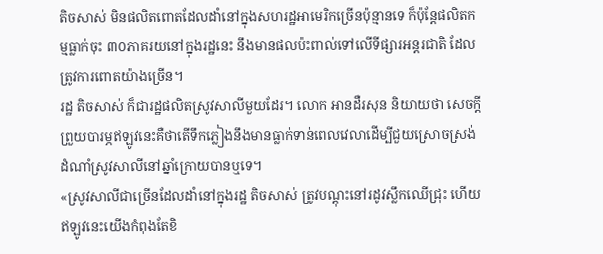តិចសាស់ មិនផលិតពោតដែលដាំនៅក្នុងសហរដ្ឋអាមេរិកច្រើនប៉ុន្មានទេ ក៏ប៉ុន្តែផលិតកម្មធ្លាក់ចុះ ៣០ភាគរយនៅក្នុងរដ្ឋនេះ នឹងមានផលប៉ះពាល់ទៅលើទីផ្សារអន្តរជាតិ ដែលត្រូវការពោតយ៉ាងច្រើន។
រដ្ឋ តិចសាស់ ក៏ជារដ្ឋផលិតស្រូវសាលីមួយដែរ។ លោក អានដឺរសុន និយាយថា សេចក្តីព្រួយបារម្ភឥឡូវនេះគឺថាតើទឹកភ្លៀងនឹងមានធ្លាក់ទាន់ពេលវេលាដើម្បីជួយស្រោចស្រង់ដំណាំស្រូវសាលីនៅឆ្នាំក្រោយបានឬទេ។
«ស្រូវសាលីជាច្រើនដែលដាំនៅក្នុងរដ្ឋ តិចសាស់ ត្រូវបណ្តុះនៅរដូវស្លឹកឈើជ្រុះ ហើយឥឡូវនេះយើងកំពុងតែខិ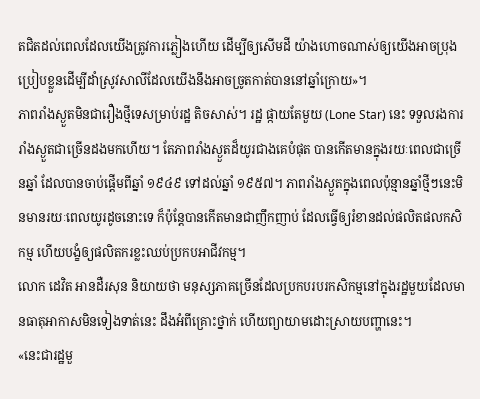តជិតដល់ពេលដែលយើងត្រូវការភ្លៀងហើយ ដើម្បីឲ្យសើមដី យ៉ាងហោចណាស់ឲ្យយើងអាចប្រុងប្រៀបខ្លួនដើម្បីដាំស្រូវសាលីដែលយើងនឹងអាចច្រូតកាត់បាននៅឆ្នាំក្រោយ»។
ភាពរាំងស្ងួតមិនជារឿងថ្មីទេសម្រាប់រដ្ឋ តិចសាស់។ រដ្ឋ ផ្កាយតែមួយ (Lone Star) នេះ ទទួលរងការរាំងស្ងួតជាច្រើនដងមកហើយ។ តែភាពរាំងស្ងួតដ៏យូរជាងគេបំផុត បានកើតមានក្នុងរយៈពេលជាច្រើនឆ្នាំ ដែលបានចាប់ផ្តើមពីឆ្នាំ ១៩៤៩ ទៅដល់ឆ្នាំ ១៩៥៧។ ភាពរាំងស្ងួតក្នុងពេលប៉ុន្មានឆ្នាំថ្មីៗនេះមិនមានរយៈពេលយូរដូចនោះទេ ក៏ប៉ុន្តែបានកើតមានជាញឹកញាប់ ដែលធ្វើឲ្យរំខានដល់ផលិតផលកសិកម្ម ហើយបង្ខំឲ្យផលិតករខ្លះឈប់ប្រកបអាជីវកម្ម។
លោក ដេវិត អានដឺរសុន និយាយថា មនុស្សភាគច្រើនដែលប្រកបរបរកសិកម្មនៅក្នុងរដ្ឋមួយដែលមានធាតុអាកាសមិនទៀងទាត់នេះ ដឹងអំពីគ្រោះថ្នាក់ ហើយព្យាយាមដោះស្រាយបញ្ហានេះ។
«នេះជារដ្ឋមួ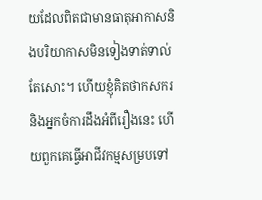យដែលពិតជាមានធាតុអាកាសនិងបរិយាកាសមិនទៀងទាត់ទាល់តែសោះ។ ហើយខ្ញុំគិតថាកសករនិងអ្នកចំការដឹងអំពីរឿងនេះ ហើយពួកគេធ្វើអាជីវកម្មសម្របទៅ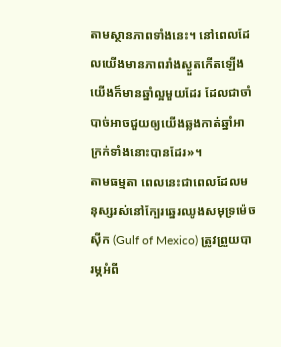តាមស្ថានភាពទាំងនេះ។ នៅពេលដែលយើងមានភាពរាំងស្ងួតកើតឡើង យើងក៏មានឆ្នាំល្អមួយដែរ ដែលជាចាំបាច់អាចជួយឲ្យយើងឆ្លងកាត់ឆ្នាំអាក្រក់ទាំងនោះបានដែរ»។
តាមធម្មតា ពេលនេះជាពេលដែលមនុស្សរស់នៅក្បែរឆ្នេរឈូងសមុទ្រម៉េចស៊ីក (Gulf of Mexico) ត្រូវព្រួយបារម្ភអំពី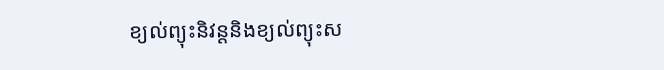ខ្យល់ព្យុះនិវន្តនិងខ្យល់ព្យុះស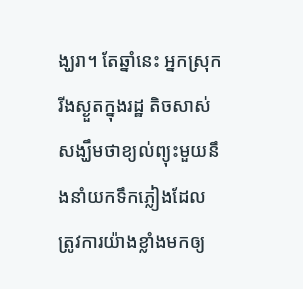ង្ឃរា។ តែឆ្នាំនេះ អ្នកស្រុករីងស្ងួតក្នុងរដ្ឋ តិចសាស់ សង្ឃឹមថាខ្យល់ព្យុះមួយនឹងនាំយកទឹកភ្លៀងដែលត្រូវការយ៉ាងខ្លាំងមកឲ្យ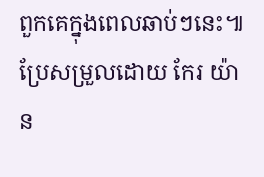ពួកគេក្នុងពេលឆាប់ៗនេះ៕
ប្រែសម្រួលដោយ កែរ យ៉ាន